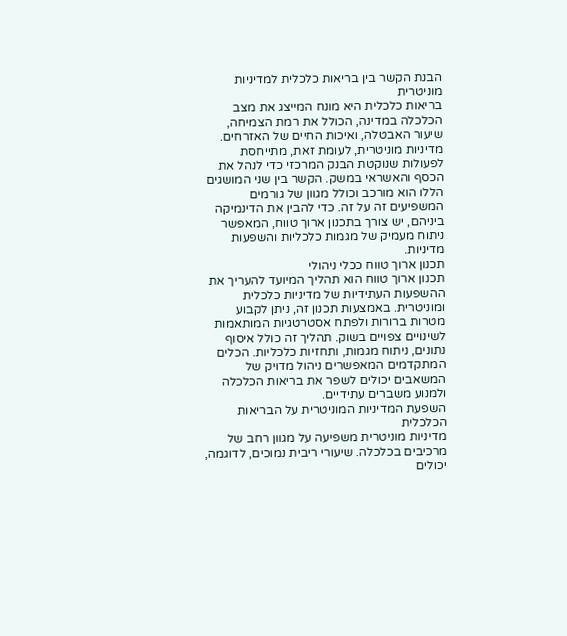הבנת הקשר בין בריאות כלכלית למדיניות מוניטרית
בריאות כלכלית היא מונח המייצג את מצב הכלכלה במדינה, הכולל את רמת הצמיחה, שיעור האבטלה, ואיכות החיים של האזרחים. מדיניות מוניטרית, לעומת זאת, מתייחסת לפעולות שנוקטת הבנק המרכזי כדי לנהל את הכסף והאשראי במשק. הקשר בין שני המושגים הללו הוא מורכב וכולל מגוון של גורמים המשפיעים זה על זה. כדי להבין את הדינמיקה ביניהם, יש צורך בתכנון ארוך טווח, המאפשר ניתוח מעמיק של מגמות כלכליות והשפעות מדיניות.
תכנון ארוך טווח ככלי ניהולי
תכנון ארוך טווח הוא תהליך המיועד להעריך את ההשפעות העתידיות של מדיניות כלכלית ומוניטרית. באמצעות תכנון זה, ניתן לקבוע מטרות ברורות ולפתח אסטרטגיות המותאמות לשינויים צפויים בשוק. תהליך זה כולל איסוף נתונים, ניתוח מגמות, ותחזיות כלכליות. הכלים המתקדמים המאפשרים ניהול מדויק של המשאבים יכולים לשפר את בריאות הכלכלה ולמנוע משברים עתידיים.
השפעת המדיניות המוניטרית על הבריאות הכלכלית
מדיניות מוניטרית משפיעה על מגוון רחב של מרכיבים בכלכלה. שיעורי ריבית נמוכים, לדוגמה, יכולים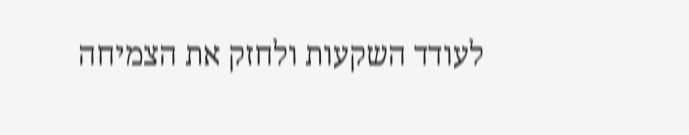לעודד השקעות ולחזק את הצמיחה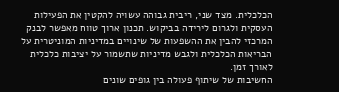הכלכלית. מצד שני, ריבית גבוהה עשויה להקטין את הפעילות העסקית ולגרום לירידה בביקוש. תכנון ארוך טווח מאפשר לבנק המרכזי להבין את ההשפעות של שינויים במדיניות המוניטרית על הבריאות הכלכלית ולגבש מדיניות שתשמור על יציבות כלכלית לאורך זמן.
החשיבות של שיתוף פעולה בין גופים שונים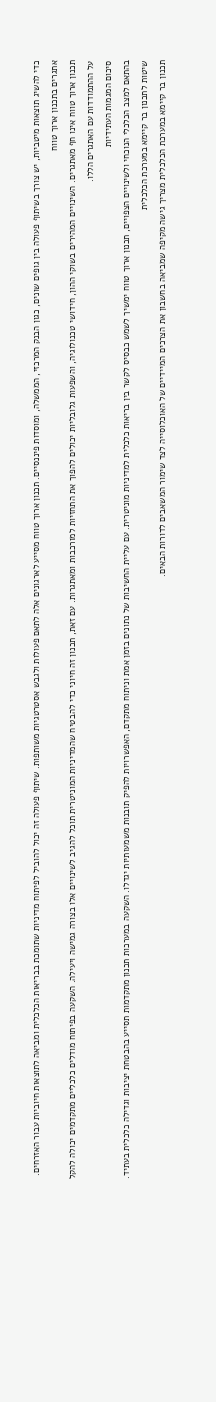כדי להשיג תוצאות מיטביות, יש צורך בשיתוף פעולה בין גופים שונים, כגון הבנק המרכזי, הממשלה, ומוסדות פיננסיים. תכנון ארוך טווח מסייע לארגונים אלה לתאם פעולות ולגבש אסטרטגיות משותפות. שיתוף פעולה זה יכול להוביל לפיתוח מדיניות שתומכת בבריאות הכלכלית ומביאה לתוצאות חיוביות עבור האזרחים.
אתגרים בתכנון ארוך טווח
תכנון ארוך טווח אינו חף מאתגרים. השינויים המהירים בשוקי ההון, חידושי טכנולוגיה, והשפעות גלובליות יכולים להפוך את התחזיות למורכבות ומאתגרות. עם זאת, תכנון זה חיוני כדי להבטיח שהמדיניות המוניטרית תוכל להגיב לשינויים אלו בצורה גמישה ויעילה. השקעה בפיתוח מודלים כלכליים מתקדמים יכולה להקל על ההתמודדות עם האתגרים הללו.
סיכום המגמות העתידיות
בהתאם למצב הכלכלי הנוכחי ולשינויים הצפויים, תכנון ארוך טווח ימשיך לשמש כבסיס לקשר בין בריאות כלכלית למדיניות מוניטרית. עם עליית החשיבות של נתונים בזמן אמת וניתוח מתקדם, האפשרויות להפיק תובנות משמעותיות יגדלו. השקעה במערכות תכנון מתקדמות תסייע בהבטחת יציבות וגדילה כלכלית בעתיד.
שיטות לתכנון בר קיימא במערכת הכלכלית
תכנון בר קיימא במערכת הכלכלית מצריך גישה מקיפה שמביאה בחשבון את הצרכים המיידיים של האוכלוסייה לצד שימור המשאבים לדורות הבאים.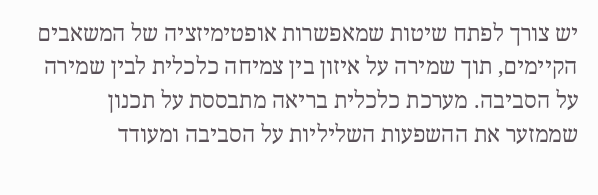יש צורך לפתח שיטות שמאפשרות אופטימיזציה של המשאבים הקיימים, תוך שמירה על איזון בין צמיחה כלכלית לבין שמירה על הסביבה. מערכת כלכלית בריאה מתבססת על תכנון שממזער את ההשפעות השליליות על הסביבה ומעודד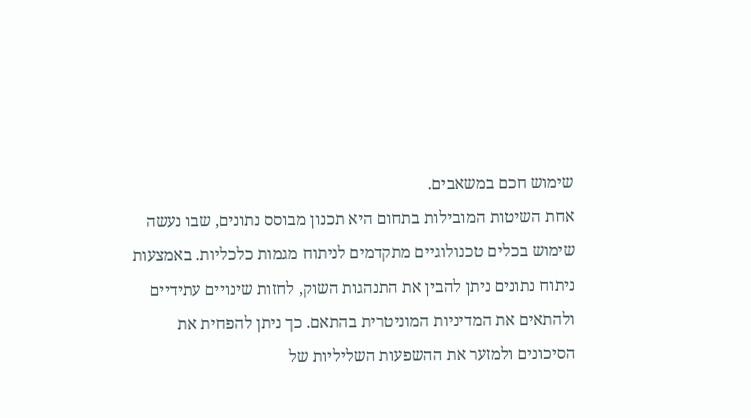שימוש חכם במשאבים.
אחת השיטות המובילות בתחום היא תכנון מבוסס נתונים, שבו נעשה שימוש בכלים טכנולוגיים מתקדמים לניתוח מגמות כלכליות. באמצעות ניתוח נתונים ניתן להבין את התנהגות השוק, לחזות שינויים עתידיים ולהתאים את המדיניות המוניטרית בהתאם. כך ניתן להפחית את הסיכונים ולמזער את ההשפעות השליליות של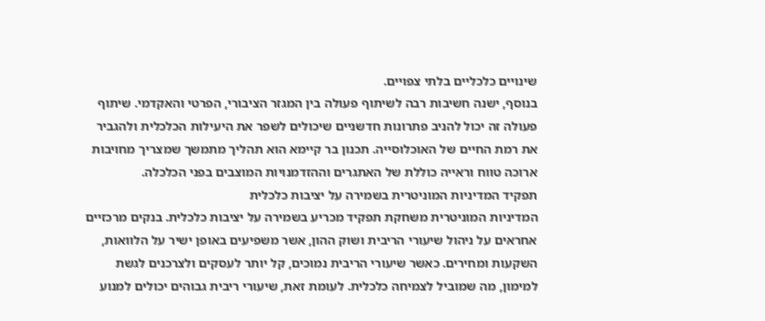שינויים כלכליים בלתי צפויים.
בנוסף, ישנה חשיבות רבה לשיתוף פעולה בין המגזר הציבורי, הפרטי והאקדמי. שיתוף פעולה זה יכול להניב פתרונות חדשניים שיכולים לשפר את היעילות הכלכלית ולהגביר את רמת החיים של האוכלוסייה. תכנון בר קיימא הוא תהליך מתמשך שמצריך מחויבות ארוכה טווח וראייה כוללת של האתגרים וההזדמנויות המוצבים בפני הכלכלה.
תפקיד המדיניות המוניטרית בשמירה על יציבות כלכלית
המדיניות המוניטרית משחקת תפקיד מכריע בשמירה על יציבות כלכלית. בנקים מרכזיים אחראים על ניהול שיעורי הריבית ושוק ההון, אשר משפיעים באופן ישיר על הלוואות, השקעות ומחירים. כאשר שיעורי הריבית נמוכים, קל יותר לעסקים ולצרכנים לגשת למימון, מה שמוביל לצמיחה כלכלית. לעומת זאת, שיעורי ריבית גבוהים יכולים למנוע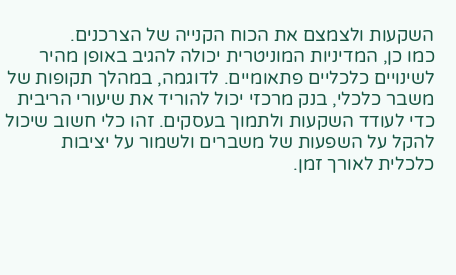השקעות ולצמצם את הכוח הקנייה של הצרכנים.
כמו כן, המדיניות המוניטרית יכולה להגיב באופן מהיר לשינויים כלכליים פתאומיים. לדוגמה, במהלך תקופות של משבר כלכלי, בנק מרכזי יכול להוריד את שיעורי הריבית כדי לעודד השקעות ולתמוך בעסקים. זהו כלי חשוב שיכול להקל על השפעות של משברים ולשמור על יציבות כלכלית לאורך זמן.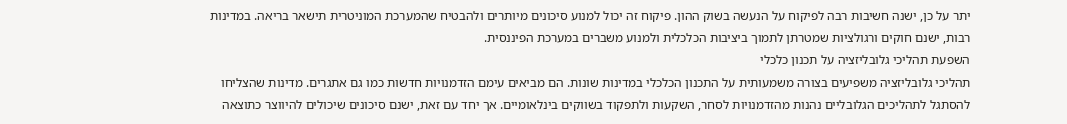יתר על כן, ישנה חשיבות רבה לפיקוח על הנעשה בשוק ההון. פיקוח זה יכול למנוע סיכונים מיותרים ולהבטיח שהמערכת המוניטרית תישאר בריאה. במדינות רבות, ישנם חוקים ורגולציות שמטרתן לתמוך ביציבות הכלכלית ולמנוע משברים במערכת הפיננסית.
השפעת תהליכי גלובליזציה על תכנון כלכלי
תהליכי גלובליזציה משפיעים בצורה משמעותית על התכנון הכלכלי במדינות שונות. הם מביאים עימם הזדמנויות חדשות כמו גם אתגרים. מדינות שהצליחו להסתגל לתהליכים הגלובליים נהנות מהזדמנויות לסחר, השקעות ולתפקוד בשווקים בינלאומיים. אך יחד עם זאת, ישנם סיכונים שיכולים להיווצר כתוצאה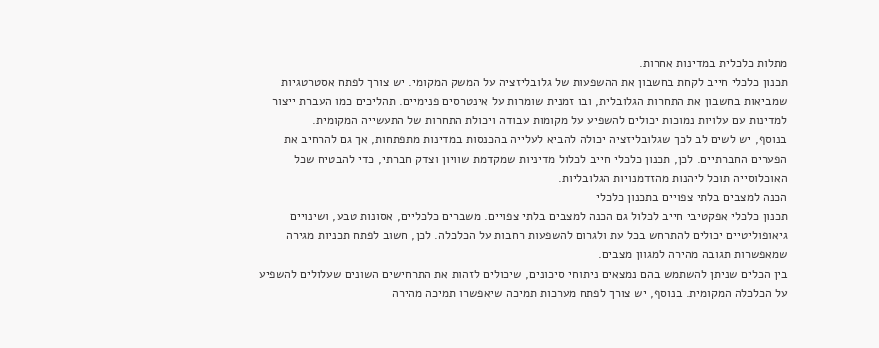מתלות כלכלית במדינות אחרות.
תכנון כלכלי חייב לקחת בחשבון את ההשפעות של גלובליזציה על המשק המקומי. יש צורך לפתח אסטרטגיות שמביאות בחשבון את התחרות הגלובלית, ובו זמנית שומרות על אינטרסים פנימיים. תהליכים כמו העברת ייצור למדינות עם עלויות נמוכות יכולים להשפיע על מקומות עבודה ויכולת התחרות של התעשייה המקומית.
בנוסף, יש לשים לב לכך שגלובליזציה יכולה להביא לעלייה בהכנסות במדינות מתפתחות, אך גם להרחיב את הפערים החברתיים. לכן, תכנון כלכלי חייב לכלול מדיניות שמקדמת שוויון וצדק חברתי, כדי להבטיח שכל האוכלוסייה תוכל ליהנות מהזדמנויות הגלובליות.
הכנה למצבים בלתי צפויים בתכנון כלכלי
תכנון כלכלי אפקטיבי חייב לכלול גם הכנה למצבים בלתי צפויים. משברים כלכליים, אסונות טבע, ושינויים גיאופוליטיים יכולים להתרחש בכל עת ולגרום להשפעות רחבות על הכלכלה. לכן, חשוב לפתח תכניות מגירה שמאפשרות תגובה מהירה למגוון מצבים.
בין הכלים שניתן להשתמש בהם נמצאים ניתוחי סיכונים, שיכולים לזהות את התרחישים השונים שעלולים להשפיע על הכלכלה המקומית. בנוסף, יש צורך לפתח מערכות תמיכה שיאפשרו תמיכה מהירה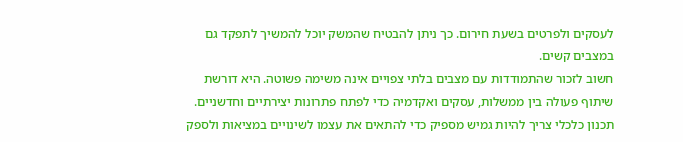לעסקים ולפרטים בשעת חירום. כך ניתן להבטיח שהמשק יוכל להמשיך לתפקד גם במצבים קשים.
חשוב לזכור שהתמודדות עם מצבים בלתי צפויים אינה משימה פשוטה. היא דורשת שיתוף פעולה בין ממשלות, עסקים ואקדמיה כדי לפתח פתרונות יצירתיים וחדשניים. תכנון כלכלי צריך להיות גמיש מספיק כדי להתאים את עצמו לשינויים במציאות ולספק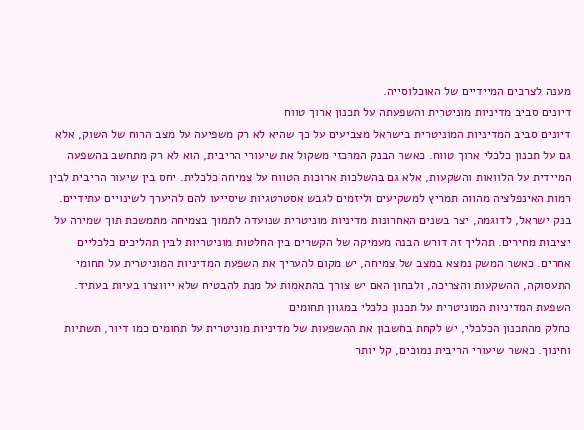מענה לצרכים המיידיים של האוכלוסייה.
דיונים סביב מדיניות מוניטרית והשפעתה על תכנון ארוך טווח
דיונים סביב המדיניות המוניטרית בישראל מצביעים על כך שהיא לא רק משפיעה על מצב הרוח של השוק, אלא גם על תכנון כלכלי ארוך טווח. כאשר הבנק המרכזי משקול את שיעורי הריבית, הוא לא רק מתחשב בהשפעה המיידית על הלוואות והשקעות, אלא גם בהשלכות ארוכות הטווח על צמיחה כלכלית. יחס בין שיעור הריבית לבין רמות האינפלציה מהווה תמריץ למשקיעים וליזמים לגבש אסטרטגיות שיסייעו להם להיערך לשינויים עתידיים.
בנק ישראל, לדוגמה, יצר בשנים האחרונות מדיניות מוניטרית שנועדה לתמוך בצמיחה מתמשכת תוך שמירה על יציבות מחירים. תהליך זה דורש הבנה מעמיקה של הקשרים בין החלטות מוניטריות לבין תהליכים כלכליים אחרים. כאשר המשק נמצא במצב של צמיחה, יש מקום להעריך את השפעת המדיניות המוניטרית על תחומי התעסוקה, ההשקעות והצריכה, ולבחון האם יש צורך בהתאמות על מנת להבטיח שלא ייווצרו בעיות בעתיד.
השפעת המדיניות המוניטרית על תכנון כלכלי במגוון תחומים
כחלק מהתכנון הכלכלי, יש לקחת בחשבון את ההשפעות של מדיניות מוניטרית על תחומים כמו דיור, תשתיות וחינוך. כאשר שיעורי הריבית נמוכים, קל יותר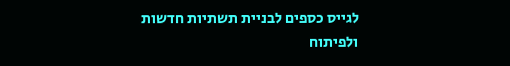לגייס כספים לבניית תשתיות חדשות ולפיתוח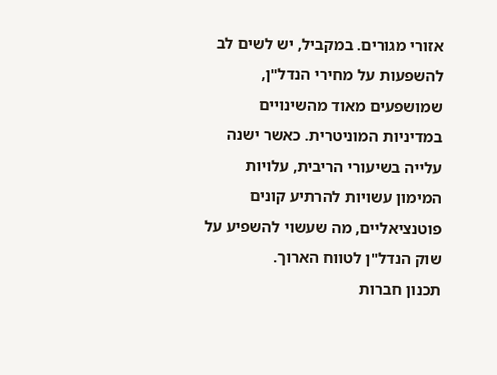אזורי מגורים. במקביל, יש לשים לב להשפעות על מחירי הנדל"ן, שמושפעים מאוד מהשינויים במדיניות המוניטרית. כאשר ישנה עלייה בשיעורי הריבית, עלויות המימון עשויות להרתיע קונים פוטנציאליים, מה שעשוי להשפיע על שוק הנדל"ן לטווח הארוך.
תכנון חברות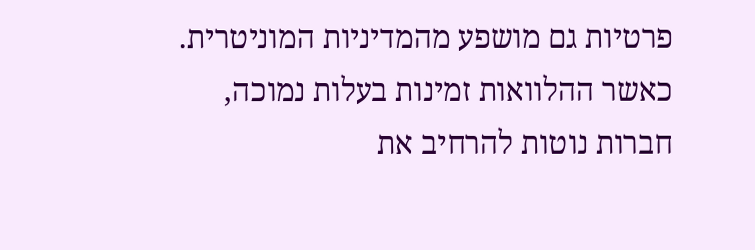פרטיות גם מושפע מהמדיניות המוניטרית. כאשר ההלוואות זמינות בעלות נמוכה, חברות נוטות להרחיב את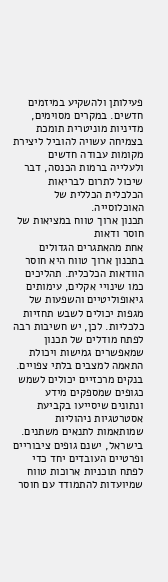פעילותן ולהשקיע במיזמים חדשים. במקרים מסוימים, מדיניות מוניטרית תומכת בצמיחה עשויה להוביל ליצירת מקומות עבודה חדשים ולעלייה ברמות הכנסה, דבר שיכול לתרום לבריאות הכלכלית הכללית של האוכלוסייה.
תכנון ארוך טווח במציאות של חוסר ודאות
אחת מהאתגרים הגדולים בתכנון ארוך טווח היא חוסר הוודאות הכלכלית. תהליכים כמו שינויי אקלים, עימותים גיאופוליטיים והשפעות של מגפות יכולים לשבש תחזיות כלכליות. לכן, יש חשיבות רבה לפתח מודלים של תכנון שמאפשרים גמישות ויכולת התאמה למצבים בלתי צפויים. בנקים מרכזיים יכולים לשמש כגופים שמספקים מידע ונתונים שיסייעו בקביעת אסטרטגיות ניהוליות שמותאמות לתנאים משתנים.
בישראל, ישנם גופים ציבוריים ופרטיים העובדים יחד כדי לפתח תוכניות ארוכות טווח שמיועדות להתמודד עם חוסר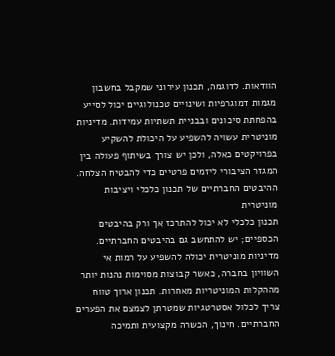הוודאות. לדוגמה, תכנון עירוני שמקבל בחשבון מגמות דמוגרפיות ושינויים טכנולוגיים יכול לסייע בהפחתת סיכונים ובבניית תשתיות עמידות. מדיניות מוניטרית עשויה להשפיע על היכולת להשקיע בפרויקטים כאלה, ולכן יש צורך בשיתוף פעולה בין המגזר הציבורי ליזמים פרטיים כדי להבטיח הצלחה.
ההיבטים החברתיים של תכנון כלכלי ויציבות מוניטרית
תכנון כלכלי לא יכול להתרכז אך ורק בהיבטים הכספיים; יש להתחשב גם בהיבטים החברתיים. מדיניות מוניטרית יכולה להשפיע על רמות אי השוויון בחברה, כאשר קבוצות מסוימות נהנות יותר מההקלות המוניטריות מאחרות. תכנון ארוך טווח צריך לכלול אסטרטגיות שמטרתן לצמצם את הפערים החברתיים. חינוך, הכשרה מקצועית ותמיכה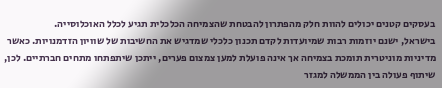בעסקים קטנים יכולים להוות חלק מהפתרון להבטחת שהצמיחה הכלכלית תגיע לכלל האוכלוסייה.
בישראל, ישנם יוזמות רבות שמיועדות לקדם תכנון כלכלי שמדגיש את החשיבות של שוויון הזדמנויות. כאשר מדיניות מוניטרית תומכת בצמיחה אך אינה פועלת למען צמצום פערים, ייתכן שיתפתחו מתחים חברתיים. לכן, שיתוף פעולה בין הממשלה למגזר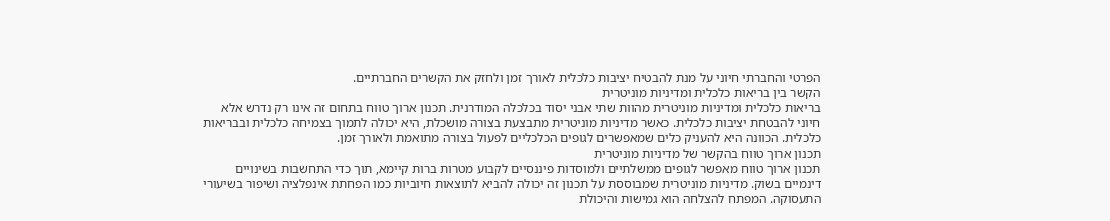הפרטי והחברתי חיוני על מנת להבטיח יציבות כלכלית לאורך זמן ולחזק את הקשרים החברתיים.
הקשר בין בריאות כלכלית ומדיניות מוניטרית
בריאות כלכלית ומדיניות מוניטרית מהוות שתי אבני יסוד בכלכלה המודרנית. תכנון ארוך טווח בתחום זה אינו רק נדרש אלא חיוני להבטחת יציבות כלכלית. כאשר מדיניות מוניטרית מתבצעת בצורה מושכלת, היא יכולה לתמוך בצמיחה כלכלית ובבריאות כלכלית. הכוונה היא להעניק כלים שמאפשרים לגופים הכלכליים לפעול בצורה מתואמת ולאורך זמן.
תכנון ארוך טווח בהקשר של מדיניות מוניטרית
תכנון ארוך טווח מאפשר לגופים ממשלתיים ולמוסדות פיננסיים לקבוע מטרות ברות קיימא, תוך כדי התחשבות בשינויים דינמיים בשוק. מדיניות מוניטרית שמבוססת על תכנון זה יכולה להביא לתוצאות חיוביות כמו הפחתת אינפלציה ושיפור בשיעורי התעסוקה. המפתח להצלחה הוא גמישות והיכולת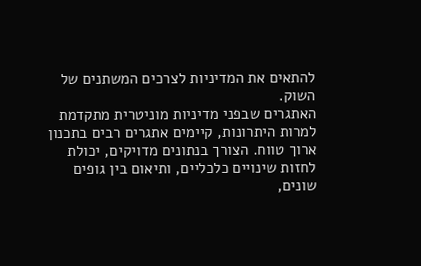להתאים את המדיניות לצרכים המשתנים של השוק.
האתגרים שבפני מדיניות מוניטרית מתקדמת
למרות היתרונות, קיימים אתגרים רבים בתכנון ארוך טווח. הצורך בנתונים מדויקים, יכולת לחזות שינויים כלכליים, ותיאום בין גופים שונים,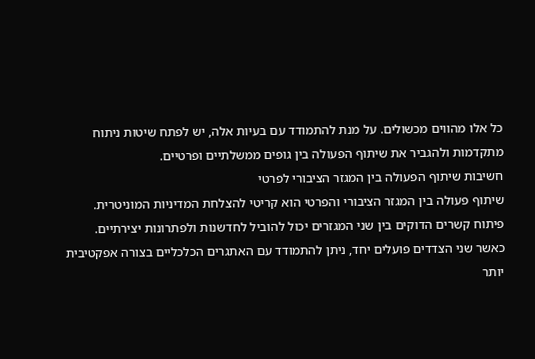כל אלו מהווים מכשולים. על מנת להתמודד עם בעיות אלה, יש לפתח שיטות ניתוח מתקדמות ולהגביר את שיתוף הפעולה בין גופים ממשלתיים ופרטיים.
חשיבות שיתוף הפעולה בין המגזר הציבורי לפרטי
שיתוף פעולה בין המגזר הציבורי והפרטי הוא קריטי להצלחת המדיניות המוניטרית. פיתוח קשרים הדוקים בין שני המגזרים יכול להוביל לחדשנות ולפתרונות יצירתיים. כאשר שני הצדדים פועלים יחד, ניתן להתמודד עם האתגרים הכלכליים בצורה אפקטיבית יותר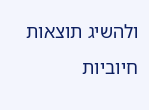ולהשיג תוצאות חיוביות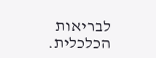לבריאות הכלכלית.